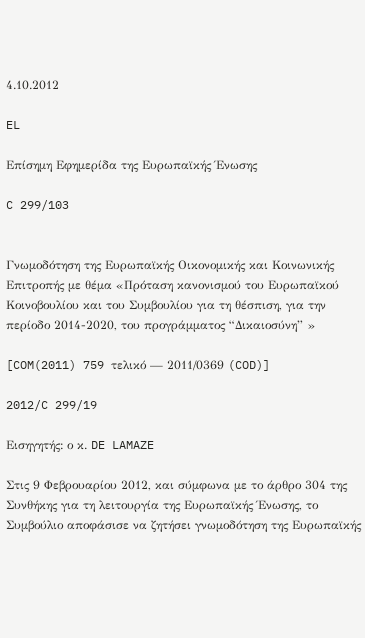4.10.2012

EL

Επίσημη Εφημερίδα της Ευρωπαϊκής Ένωσης

C 299/103


Γνωμοδότηση της Ευρωπαϊκής Οικονομικής και Κοινωνικής Επιτροπής με θέμα «Πρόταση κανονισμού του Ευρωπαϊκού Κοινοβουλίου και του Συμβουλίου για τη θέσπιση, για την περίοδο 2014-2020, του προγράμματος “Δικαιοσύνη” »

[COM(2011) 759 τελικό — 2011/0369 (COD)]

2012/C 299/19

Εισηγητής: ο κ. DE LAMAZE

Στις 9 Φεβρουαρίου 2012, και σύμφωνα με το άρθρο 304 της Συνθήκης για τη λειτουργία της Ευρωπαϊκής Ένωσης, το Συμβούλιο αποφάσισε να ζητήσει γνωμοδότηση της Ευρωπαϊκής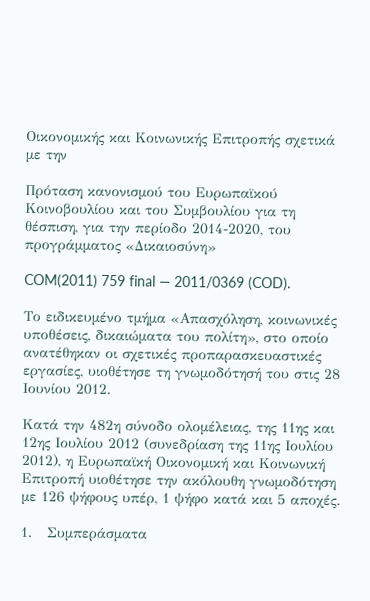Οικονομικής και Κοινωνικής Επιτροπής σχετικά με την

Πρόταση κανονισμού του Ευρωπαϊκού Κοινοβουλίου και του Συμβουλίου για τη θέσπιση, για την περίοδο 2014-2020, του προγράμματος «Δικαιοσύνη»

COM(2011) 759 final — 2011/0369 (COD).

Το ειδικευμένο τμήμα «Απασχόληση, κοινωνικές υποθέσεις, δικαιώματα του πολίτη», στο οποίο ανατέθηκαν οι σχετικές προπαρασκευαστικές εργασίες, υιοθέτησε τη γνωμοδότησή του στις 28 Ιουνίου 2012.

Κατά την 482η σύνοδο ολομέλειας, της 11ης και 12ης Ιουλίου 2012 (συνεδρίαση της 11ης Ιουλίου 2012), η Ευρωπαϊκή Οικονομική και Κοινωνική Επιτροπή υιοθέτησε την ακόλουθη γνωμοδότηση με 126 ψήφους υπέρ, 1 ψήφο κατά και 5 αποχές.

1.   Συμπεράσματα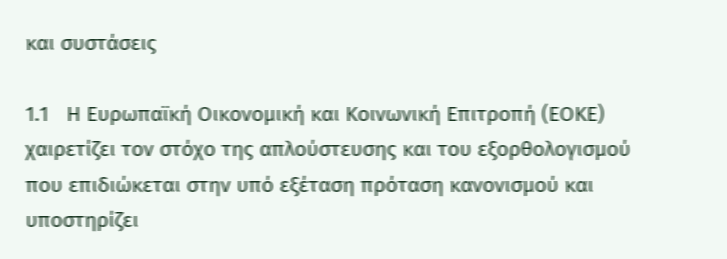και συστάσεις

1.1   Η Ευρωπαϊκή Οικονομική και Κοινωνική Επιτροπή (ΕΟΚΕ) χαιρετίζει τον στόχο της απλούστευσης και του εξορθολογισμού που επιδιώκεται στην υπό εξέταση πρόταση κανονισμού και υποστηρίζει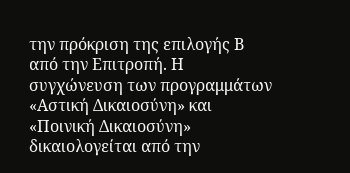την πρόκριση της επιλογής Β από την Επιτροπή. Η συγχώνευση των προγραμμάτων «Αστική Δικαιοσύνη» και «Ποινική Δικαιοσύνη» δικαιολογείται από την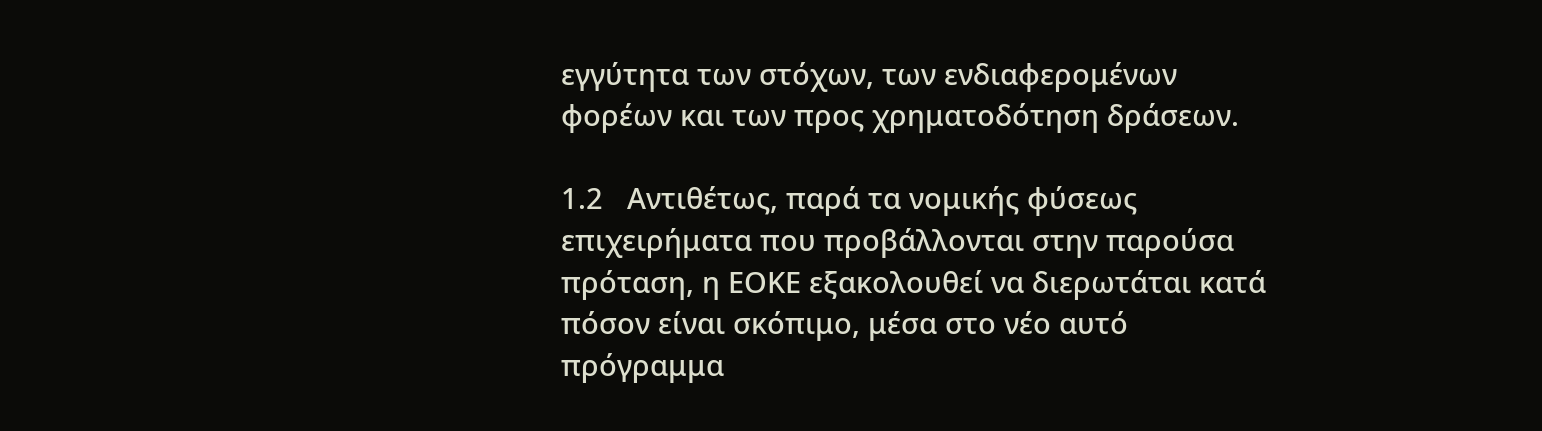εγγύτητα των στόχων, των ενδιαφερομένων φορέων και των προς χρηματοδότηση δράσεων.

1.2   Αντιθέτως, παρά τα νομικής φύσεως επιχειρήματα που προβάλλονται στην παρούσα πρόταση, η ΕΟΚΕ εξακολουθεί να διερωτάται κατά πόσον είναι σκόπιμο, μέσα στο νέο αυτό πρόγραμμα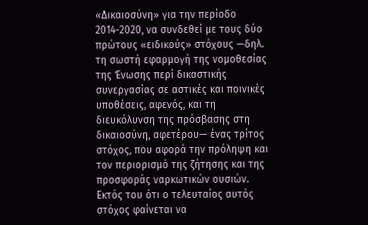«Δικαιοσύνη» για την περίοδο 2014-2020, να συνδεθεί με τους δύο πρώτους «ειδικούς» στόχους —δηλ. τη σωστή εφαρμογή της νομοθεσίας της Ένωσης περί δικαστικής συνεργασίας σε αστικές και ποινικές υποθέσεις, αφενός, και τη διευκόλυνση της πρόσβασης στη δικαιοσύνη, αφετέρου— ένας τρίτος στόχος, που αφορά την πρόληψη και τον περιορισμό της ζήτησης και της προσφοράς ναρκωτικών ουσιών. Εκτός του ότι ο τελευταίος αυτός στόχος φαίνεται να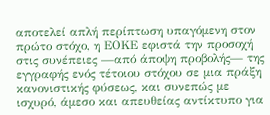αποτελεί απλή περίπτωση υπαγόμενη στον πρώτο στόχο, η ΕΟΚΕ εφιστά την προσοχή στις συνέπειες —από άποψη προβολής— της εγγραφής ενός τέτοιου στόχου σε μια πράξη κανονιστικής φύσεως, και συνεπώς με ισχυρό, άμεσο και απευθείας αντίκτυπο για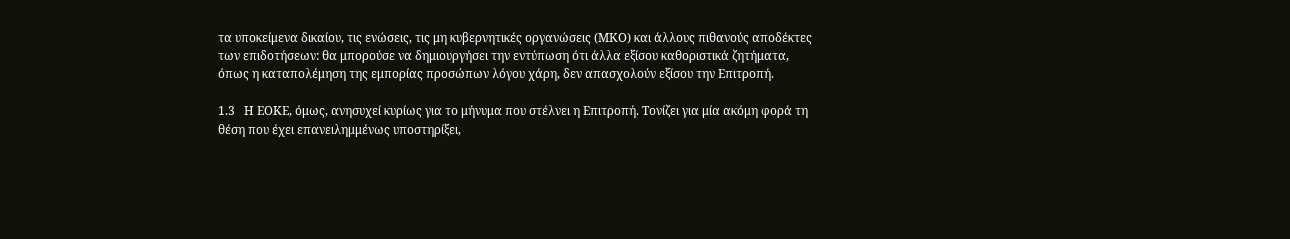τα υποκείμενα δικαίου, τις ενώσεις, τις μη κυβερνητικές οργανώσεις (ΜΚΟ) και άλλους πιθανούς αποδέκτες των επιδοτήσεων: θα μπορούσε να δημιουργήσει την εντύπωση ότι άλλα εξίσου καθοριστικά ζητήματα, όπως η καταπολέμηση της εμπορίας προσώπων λόγου χάρη, δεν απασχολούν εξίσου την Επιτροπή.

1.3   Η ΕΟΚΕ, όμως, ανησυχεί κυρίως για το μήνυμα που στέλνει η Επιτροπή. Τονίζει για μία ακόμη φορά τη θέση που έχει επανειλημμένως υποστηρίξει,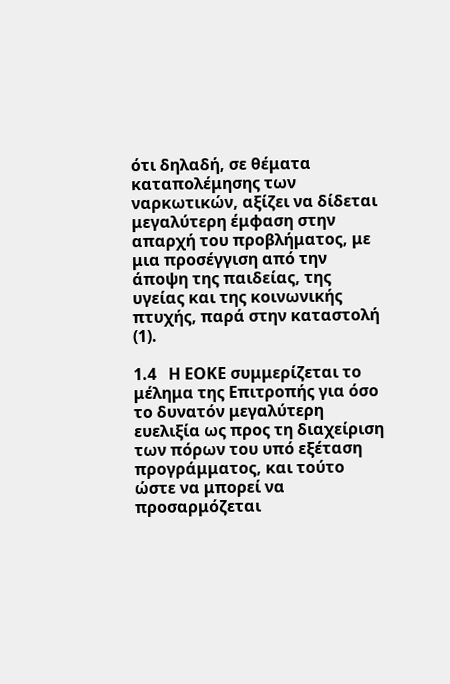ότι δηλαδή, σε θέματα καταπολέμησης των ναρκωτικών, αξίζει να δίδεται μεγαλύτερη έμφαση στην απαρχή του προβλήματος, με μια προσέγγιση από την άποψη της παιδείας, της υγείας και της κοινωνικής πτυχής, παρά στην καταστολή (1).

1.4   Η ΕΟΚΕ συμμερίζεται το μέλημα της Επιτροπής για όσο το δυνατόν μεγαλύτερη ευελιξία ως προς τη διαχείριση των πόρων του υπό εξέταση προγράμματος, και τούτο ώστε να μπορεί να προσαρμόζεται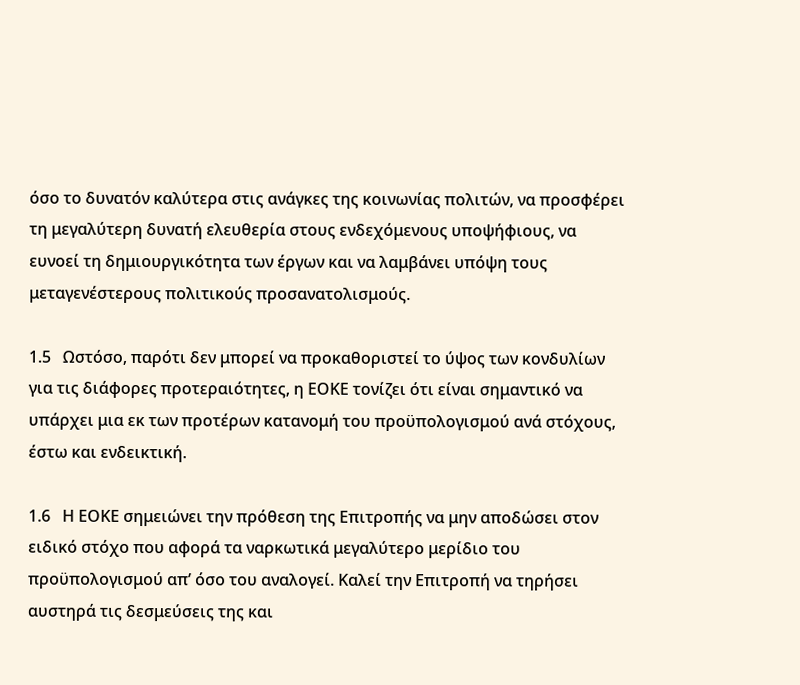όσο το δυνατόν καλύτερα στις ανάγκες της κοινωνίας πολιτών, να προσφέρει τη μεγαλύτερη δυνατή ελευθερία στους ενδεχόμενους υποψήφιους, να ευνοεί τη δημιουργικότητα των έργων και να λαμβάνει υπόψη τους μεταγενέστερους πολιτικούς προσανατολισμούς.

1.5   Ωστόσο, παρότι δεν μπορεί να προκαθοριστεί το ύψος των κονδυλίων για τις διάφορες προτεραιότητες, η ΕΟΚΕ τονίζει ότι είναι σημαντικό να υπάρχει μια εκ των προτέρων κατανομή του προϋπολογισμού ανά στόχους, έστω και ενδεικτική.

1.6   Η ΕΟΚΕ σημειώνει την πρόθεση της Επιτροπής να μην αποδώσει στον ειδικό στόχο που αφορά τα ναρκωτικά μεγαλύτερο μερίδιο του προϋπολογισμού απ’ όσο του αναλογεί. Καλεί την Επιτροπή να τηρήσει αυστηρά τις δεσμεύσεις της και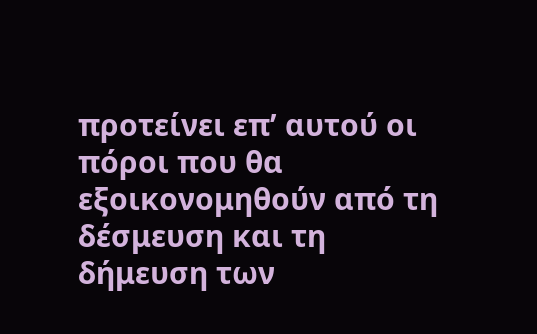προτείνει επ’ αυτού οι πόροι που θα εξοικονομηθούν από τη δέσμευση και τη δήμευση των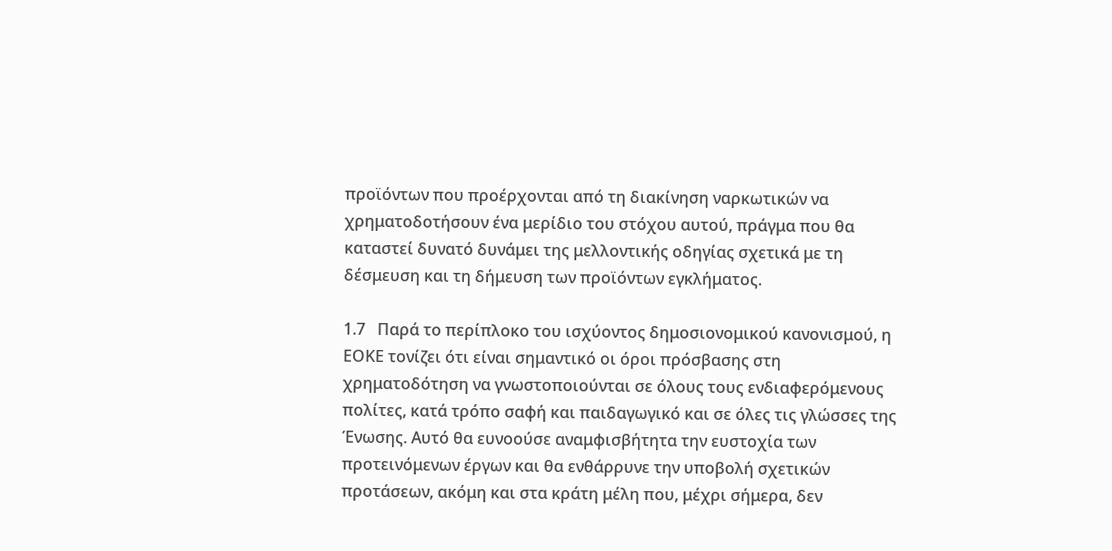προϊόντων που προέρχονται από τη διακίνηση ναρκωτικών να χρηματοδοτήσουν ένα μερίδιο του στόχου αυτού, πράγμα που θα καταστεί δυνατό δυνάμει της μελλοντικής οδηγίας σχετικά με τη δέσμευση και τη δήμευση των προϊόντων εγκλήματος.

1.7   Παρά το περίπλοκο του ισχύοντος δημοσιονομικού κανονισμού, η ΕΟΚΕ τονίζει ότι είναι σημαντικό οι όροι πρόσβασης στη χρηματοδότηση να γνωστοποιούνται σε όλους τους ενδιαφερόμενους πολίτες, κατά τρόπο σαφή και παιδαγωγικό και σε όλες τις γλώσσες της Ένωσης. Αυτό θα ευνοούσε αναμφισβήτητα την ευστοχία των προτεινόμενων έργων και θα ενθάρρυνε την υποβολή σχετικών προτάσεων, ακόμη και στα κράτη μέλη που, μέχρι σήμερα, δεν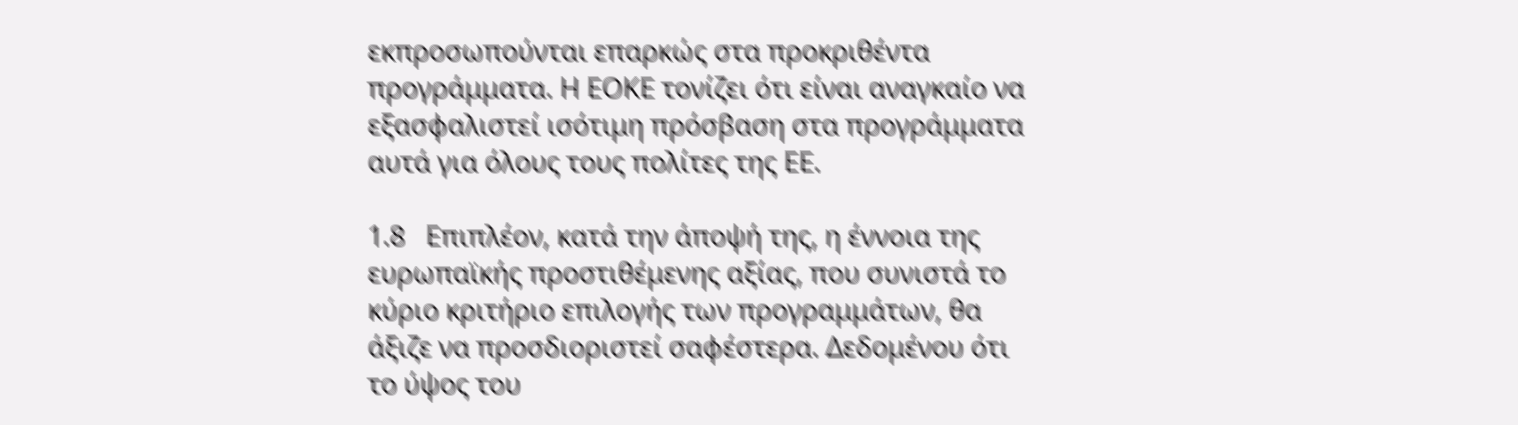εκπροσωπούνται επαρκώς στα προκριθέντα προγράμματα. Η ΕΟΚΕ τονίζει ότι είναι αναγκαίο να εξασφαλιστεί ισότιμη πρόσβαση στα προγράμματα αυτά για όλους τους πολίτες της ΕΕ.

1.8   Επιπλέον, κατά την άποψή της, η έννοια της ευρωπαϊκής προστιθέμενης αξίας, που συνιστά το κύριο κριτήριο επιλογής των προγραμμάτων, θα άξιζε να προσδιοριστεί σαφέστερα. Δεδομένου ότι το ύψος του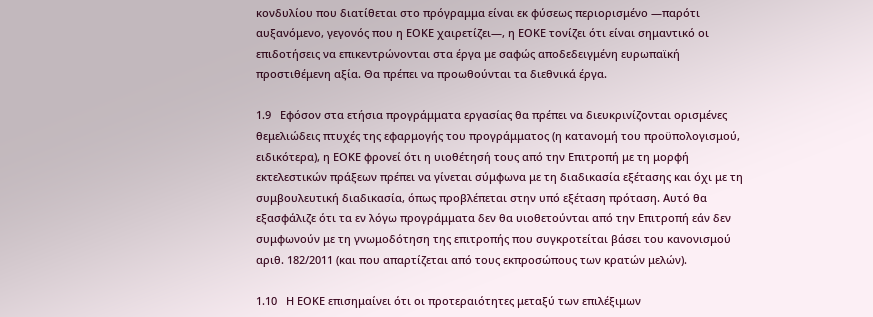κονδυλίου που διατίθεται στο πρόγραμμα είναι εκ φύσεως περιορισμένο —παρότι αυξανόμενο, γεγονός που η ΕΟΚΕ χαιρετίζει—, η ΕΟΚΕ τονίζει ότι είναι σημαντικό οι επιδοτήσεις να επικεντρώνονται στα έργα με σαφώς αποδεδειγμένη ευρωπαϊκή προστιθέμενη αξία. Θα πρέπει να προωθούνται τα διεθνικά έργα.

1.9   Εφόσον στα ετήσια προγράμματα εργασίας θα πρέπει να διευκρινίζονται ορισμένες θεμελιώδεις πτυχές της εφαρμογής του προγράμματος (η κατανομή του προϋπολογισμού, ειδικότερα), η ΕΟΚΕ φρονεί ότι η υιοθέτησή τους από την Επιτροπή με τη μορφή εκτελεστικών πράξεων πρέπει να γίνεται σύμφωνα με τη διαδικασία εξέτασης και όχι με τη συμβουλευτική διαδικασία, όπως προβλέπεται στην υπό εξέταση πρόταση. Αυτό θα εξασφάλιζε ότι τα εν λόγω προγράμματα δεν θα υιοθετούνται από την Επιτροπή εάν δεν συμφωνούν με τη γνωμοδότηση της επιτροπής που συγκροτείται βάσει του κανονισμού αριθ. 182/2011 (και που απαρτίζεται από τους εκπροσώπους των κρατών μελών).

1.10   Η ΕΟΚΕ επισημαίνει ότι οι προτεραιότητες μεταξύ των επιλέξιμων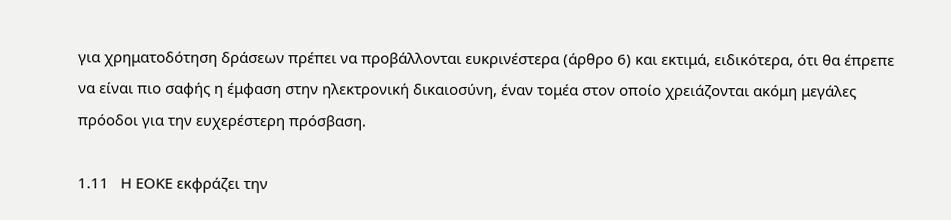για χρηματοδότηση δράσεων πρέπει να προβάλλονται ευκρινέστερα (άρθρο 6) και εκτιμά, ειδικότερα, ότι θα έπρεπε να είναι πιο σαφής η έμφαση στην ηλεκτρονική δικαιοσύνη, έναν τομέα στον οποίο χρειάζονται ακόμη μεγάλες πρόοδοι για την ευχερέστερη πρόσβαση.

1.11   Η ΕΟΚΕ εκφράζει την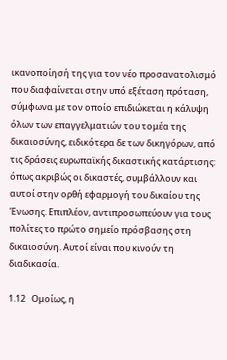ικανοποίησή της για τον νέο προσανατολισμό που διαφαίνεται στην υπό εξέταση πρόταση, σύμφωνα με τον οποίο επιδιώκεται η κάλυψη όλων των επαγγελματιών του τομέα της δικαιοσύνης, ειδικότερα δε των δικηγόρων, από τις δράσεις ευρωπαϊκής δικαστικής κατάρτισης: όπως ακριβώς οι δικαστές, συμβάλλουν και αυτοί στην ορθή εφαρμογή του δικαίου της Ένωσης. Επιπλέον, αντιπροσωπεύουν για τους πολίτες το πρώτο σημείο πρόσβασης στη δικαιοσύνη. Αυτοί είναι που κινούν τη διαδικασία.

1.12   Ομοίως, η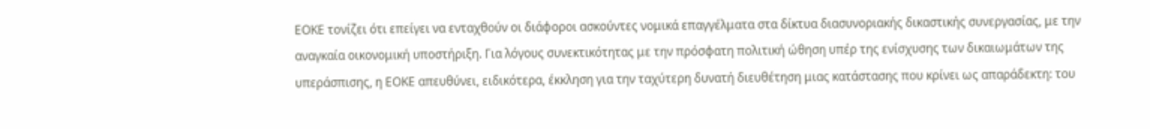ΕΟΚΕ τονίζει ότι επείγει να ενταχθούν οι διάφοροι ασκούντες νομικά επαγγέλματα στα δίκτυα διασυνοριακής δικαστικής συνεργασίας, με την αναγκαία οικονομική υποστήριξη. Για λόγους συνεκτικότητας με την πρόσφατη πολιτική ώθηση υπέρ της ενίσχυσης των δικαιωμάτων της υπεράσπισης, η ΕΟΚΕ απευθύνει, ειδικότερα, έκκληση για την ταχύτερη δυνατή διευθέτηση μιας κατάστασης που κρίνει ως απαράδεκτη: του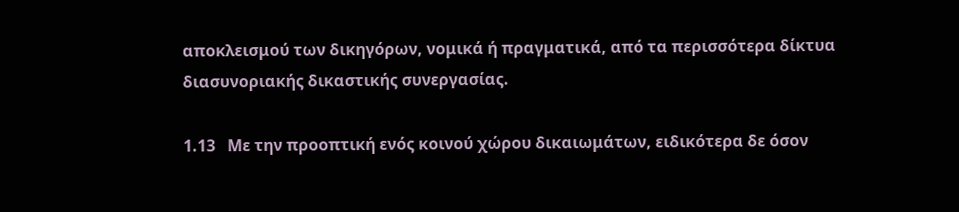αποκλεισμού των δικηγόρων, νομικά ή πραγματικά, από τα περισσότερα δίκτυα διασυνοριακής δικαστικής συνεργασίας.

1.13   Με την προοπτική ενός κοινού χώρου δικαιωμάτων, ειδικότερα δε όσον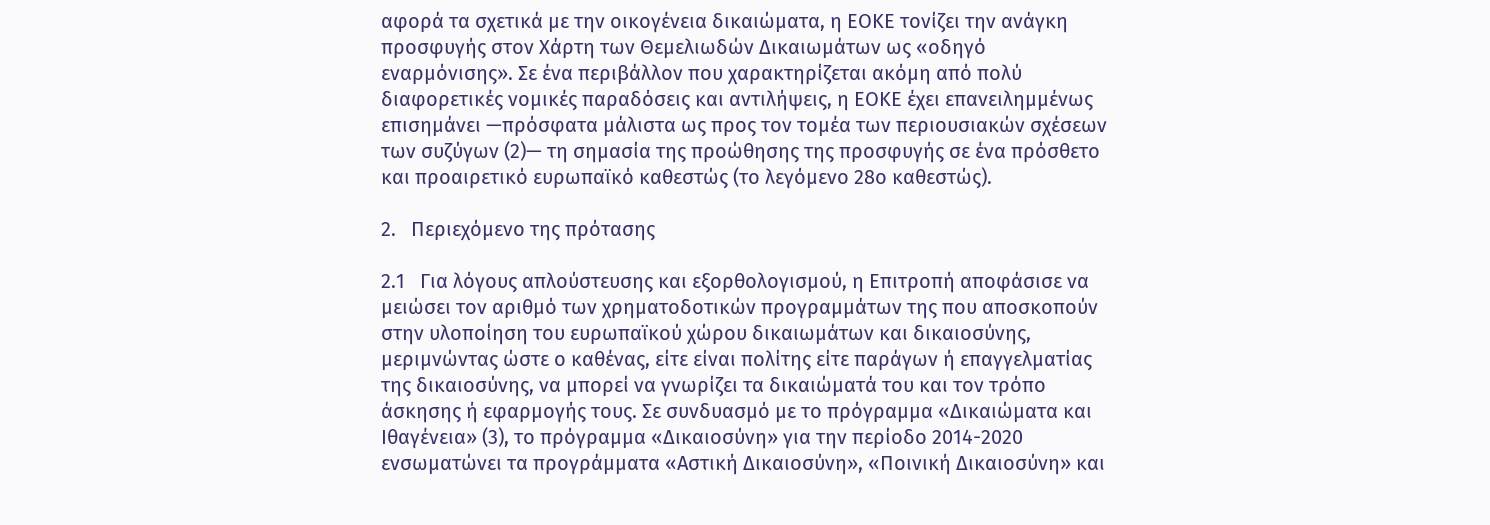αφορά τα σχετικά με την οικογένεια δικαιώματα, η ΕΟΚΕ τονίζει την ανάγκη προσφυγής στον Χάρτη των Θεμελιωδών Δικαιωμάτων ως «οδηγό εναρμόνισης». Σε ένα περιβάλλον που χαρακτηρίζεται ακόμη από πολύ διαφορετικές νομικές παραδόσεις και αντιλήψεις, η ΕΟΚΕ έχει επανειλημμένως επισημάνει —πρόσφατα μάλιστα ως προς τον τομέα των περιουσιακών σχέσεων των συζύγων (2)— τη σημασία της προώθησης της προσφυγής σε ένα πρόσθετο και προαιρετικό ευρωπαϊκό καθεστώς (το λεγόμενο 28ο καθεστώς).

2.   Περιεχόμενο της πρότασης

2.1   Για λόγους απλούστευσης και εξορθολογισμού, η Επιτροπή αποφάσισε να μειώσει τον αριθμό των χρηματοδοτικών προγραμμάτων της που αποσκοπούν στην υλοποίηση του ευρωπαϊκού χώρου δικαιωμάτων και δικαιοσύνης, μεριμνώντας ώστε ο καθένας, είτε είναι πολίτης είτε παράγων ή επαγγελματίας της δικαιοσύνης, να μπορεί να γνωρίζει τα δικαιώματά του και τον τρόπο άσκησης ή εφαρμογής τους. Σε συνδυασμό με το πρόγραμμα «Δικαιώματα και Ιθαγένεια» (3), το πρόγραμμα «Δικαιοσύνη» για την περίοδο 2014-2020 ενσωματώνει τα προγράμματα «Αστική Δικαιοσύνη», «Ποινική Δικαιοσύνη» και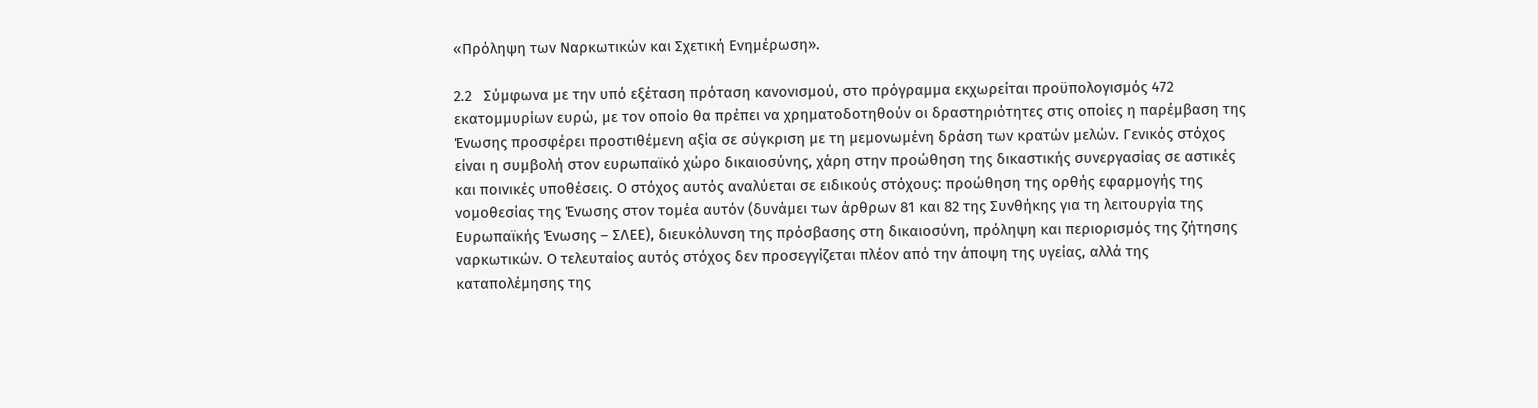«Πρόληψη των Ναρκωτικών και Σχετική Ενημέρωση».

2.2   Σύμφωνα με την υπό εξέταση πρόταση κανονισμού, στο πρόγραμμα εκχωρείται προϋπολογισμός 472 εκατομμυρίων ευρώ, με τον οποίο θα πρέπει να χρηματοδοτηθούν οι δραστηριότητες στις οποίες η παρέμβαση της Ένωσης προσφέρει προστιθέμενη αξία σε σύγκριση με τη μεμονωμένη δράση των κρατών μελών. Γενικός στόχος είναι η συμβολή στον ευρωπαϊκό χώρο δικαιοσύνης, χάρη στην προώθηση της δικαστικής συνεργασίας σε αστικές και ποινικές υποθέσεις. Ο στόχος αυτός αναλύεται σε ειδικούς στόχους: προώθηση της ορθής εφαρμογής της νομοθεσίας της Ένωσης στον τομέα αυτόν (δυνάμει των άρθρων 81 και 82 της Συνθήκης για τη λειτουργία της Ευρωπαϊκής Ένωσης – ΣΛΕΕ), διευκόλυνση της πρόσβασης στη δικαιοσύνη, πρόληψη και περιορισμός της ζήτησης ναρκωτικών. Ο τελευταίος αυτός στόχος δεν προσεγγίζεται πλέον από την άποψη της υγείας, αλλά της καταπολέμησης της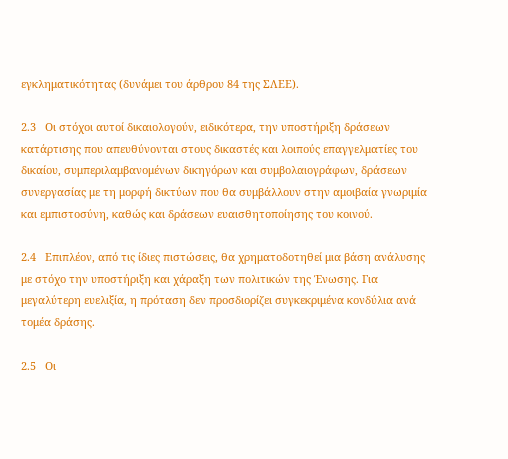εγκληματικότητας (δυνάμει του άρθρου 84 της ΣΛΕΕ).

2.3   Οι στόχοι αυτοί δικαιολογούν, ειδικότερα, την υποστήριξη δράσεων κατάρτισης που απευθύνονται στους δικαστές και λοιπούς επαγγελματίες του δικαίου, συμπεριλαμβανομένων δικηγόρων και συμβολαιογράφων, δράσεων συνεργασίας με τη μορφή δικτύων που θα συμβάλλουν στην αμοιβαία γνωριμία και εμπιστοσύνη, καθώς και δράσεων ευαισθητοποίησης του κοινού.

2.4   Επιπλέον, από τις ίδιες πιστώσεις, θα χρηματοδοτηθεί μια βάση ανάλυσης με στόχο την υποστήριξη και χάραξη των πολιτικών της Ένωσης. Για μεγαλύτερη ευελιξία, η πρόταση δεν προσδιορίζει συγκεκριμένα κονδύλια ανά τομέα δράσης.

2.5   Οι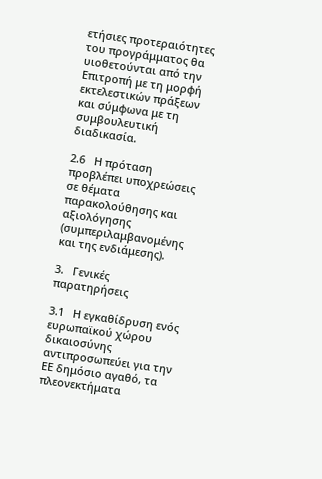ετήσιες προτεραιότητες του προγράμματος θα υιοθετούνται από την Επιτροπή με τη μορφή εκτελεστικών πράξεων και σύμφωνα με τη συμβουλευτική διαδικασία.

2.6   Η πρόταση προβλέπει υποχρεώσεις σε θέματα παρακολούθησης και αξιολόγησης (συμπεριλαμβανομένης και της ενδιάμεσης).

3.   Γενικές παρατηρήσεις

3.1   Η εγκαθίδρυση ενός ευρωπαϊκού χώρου δικαιοσύνης αντιπροσωπεύει για την ΕΕ δημόσιο αγαθό, τα πλεονεκτήματα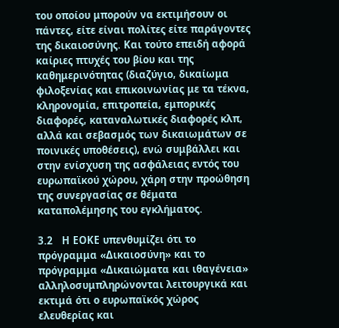του οποίου μπορούν να εκτιμήσουν οι πάντες, είτε είναι πολίτες είτε παράγοντες της δικαιοσύνης. Και τούτο επειδή αφορά καίριες πτυχές του βίου και της καθημερινότητας (διαζύγιο, δικαίωμα φιλοξενίας και επικοινωνίας με τα τέκνα, κληρονομία, επιτροπεία, εμπορικές διαφορές, καταναλωτικές διαφορές κλπ, αλλά και σεβασμός των δικαιωμάτων σε ποινικές υποθέσεις), ενώ συμβάλλει και στην ενίσχυση της ασφάλειας εντός του ευρωπαϊκού χώρου, χάρη στην προώθηση της συνεργασίας σε θέματα καταπολέμησης του εγκλήματος.

3.2   Η ΕΟΚΕ υπενθυμίζει ότι το πρόγραμμα «Δικαιοσύνη» και το πρόγραμμα «Δικαιώματα και ιθαγένεια» αλληλοσυμπληρώνονται λειτουργικά και εκτιμά ότι ο ευρωπαϊκός χώρος ελευθερίας και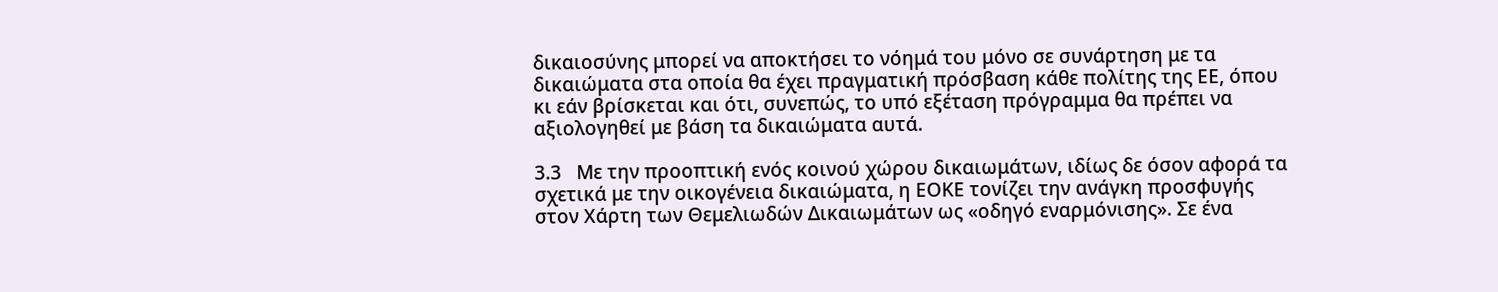δικαιοσύνης μπορεί να αποκτήσει το νόημά του μόνο σε συνάρτηση με τα δικαιώματα στα οποία θα έχει πραγματική πρόσβαση κάθε πολίτης της ΕΕ, όπου κι εάν βρίσκεται και ότι, συνεπώς, το υπό εξέταση πρόγραμμα θα πρέπει να αξιολογηθεί με βάση τα δικαιώματα αυτά.

3.3   Με την προοπτική ενός κοινού χώρου δικαιωμάτων, ιδίως δε όσον αφορά τα σχετικά με την οικογένεια δικαιώματα, η ΕΟΚΕ τονίζει την ανάγκη προσφυγής στον Χάρτη των Θεμελιωδών Δικαιωμάτων ως «οδηγό εναρμόνισης». Σε ένα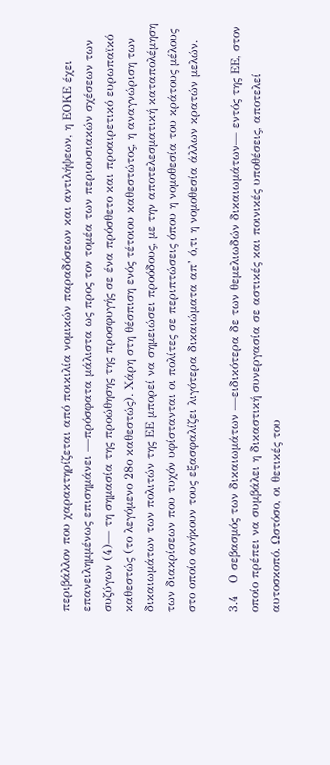περιβάλλον που χαρακτηρίζεται από ποικιλία νομικών παραδόσεων και αντιλήψεων, η ΕΟΚΕ έχει επανειλημμένως επισημάνει —πρόσφατα μάλιστα ως προς τον τομέα των περιουσιακών σχέσεων των συζύγων (4)— τη σημασία της προώθησης της προσφυγής σε ένα πρόσθετο και προαιρετικό ευρωπαϊκό καθεστώς (το λεγόμενο 28ο καθεστώς). Χάρη στη θέσπιση ενός τέτοιου καθεστώτος, η αναγνώριση των δικαιωμάτων των πολιτών της ΕΕ μπορεί να σημειώσει προόδους, με την αποτελεσματική καταπολέμηση των διακρίσεων που τυχόν υφίστανται οι πολίτες σε περιπτώσεις όπου η νομοθεσία του κράτους μέλους στο οποίο ανήκουν τους εξασφαλίζει λιγότερα δικαιώματα απ’ ό,τι η νομοθεσία άλλων κρατών μελών.

3.4   Ο σεβασμός των δικαιωμάτων —ειδικότερα δε των θεμελιωδών δικαιωμάτων— εντός της ΕΕ, στον οποίο πρέπει να συμβάλει η δικαστική συνεργασία σε αστικές και ποινικές υποθέσεις, αποτελεί αυτοσκοπό. Ωστόσο, οι θετικές του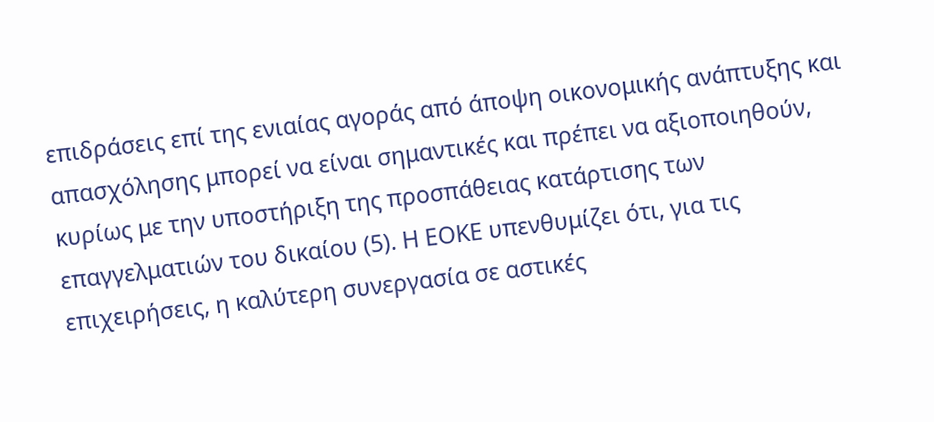επιδράσεις επί της ενιαίας αγοράς από άποψη οικονομικής ανάπτυξης και απασχόλησης μπορεί να είναι σημαντικές και πρέπει να αξιοποιηθούν, κυρίως με την υποστήριξη της προσπάθειας κατάρτισης των επαγγελματιών του δικαίου (5). Η ΕΟΚΕ υπενθυμίζει ότι, για τις επιχειρήσεις, η καλύτερη συνεργασία σε αστικές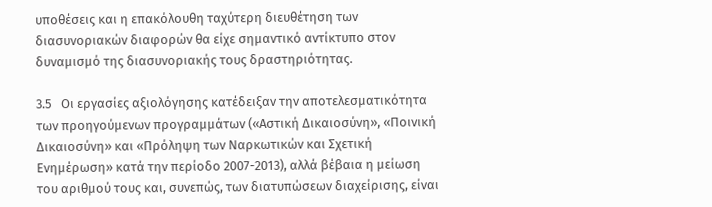υποθέσεις και η επακόλουθη ταχύτερη διευθέτηση των διασυνοριακών διαφορών θα είχε σημαντικό αντίκτυπο στον δυναμισμό της διασυνοριακής τους δραστηριότητας.

3.5   Οι εργασίες αξιολόγησης κατέδειξαν την αποτελεσματικότητα των προηγούμενων προγραμμάτων («Αστική Δικαιοσύνη», «Ποινική Δικαιοσύνη» και «Πρόληψη των Ναρκωτικών και Σχετική Ενημέρωση» κατά την περίοδο 2007-2013), αλλά βέβαια η μείωση του αριθμού τους και, συνεπώς, των διατυπώσεων διαχείρισης, είναι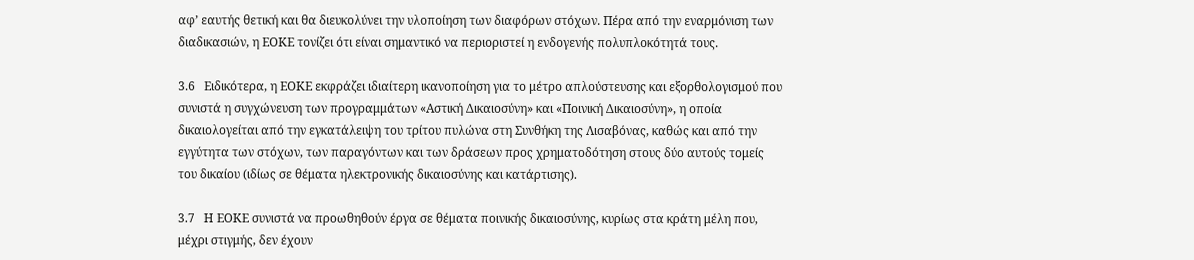αφ’ εαυτής θετική και θα διευκολύνει την υλοποίηση των διαφόρων στόχων. Πέρα από την εναρμόνιση των διαδικασιών, η ΕΟΚΕ τονίζει ότι είναι σημαντικό να περιοριστεί η ενδογενής πολυπλοκότητά τους.

3.6   Ειδικότερα, η ΕΟΚΕ εκφράζει ιδιαίτερη ικανοποίηση για το μέτρο απλούστευσης και εξορθολογισμού που συνιστά η συγχώνευση των προγραμμάτων «Αστική Δικαιοσύνη» και «Ποινική Δικαιοσύνη», η οποία δικαιολογείται από την εγκατάλειψη του τρίτου πυλώνα στη Συνθήκη της Λισαβόνας, καθώς και από την εγγύτητα των στόχων, των παραγόντων και των δράσεων προς χρηματοδότηση στους δύο αυτούς τομείς του δικαίου (ιδίως σε θέματα ηλεκτρονικής δικαιοσύνης και κατάρτισης).

3.7   Η ΕΟΚΕ συνιστά να προωθηθούν έργα σε θέματα ποινικής δικαιοσύνης, κυρίως στα κράτη μέλη που, μέχρι στιγμής, δεν έχουν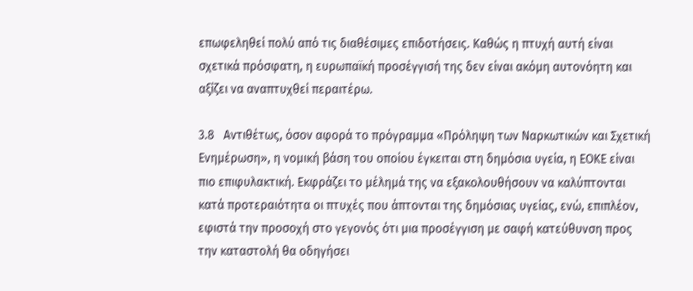επωφεληθεί πολύ από τις διαθέσιμες επιδοτήσεις. Καθώς η πτυχή αυτή είναι σχετικά πρόσφατη, η ευρωπαϊκή προσέγγισή της δεν είναι ακόμη αυτονόητη και αξίζει να αναπτυχθεί περαιτέρω.

3.8   Αντιθέτως, όσον αφορά το πρόγραμμα «Πρόληψη των Ναρκωτικών και Σχετική Ενημέρωση», η νομική βάση του οποίου έγκειται στη δημόσια υγεία, η ΕΟΚΕ είναι πιο επιφυλακτική. Εκφράζει το μέλημά της να εξακολουθήσουν να καλύπτονται κατά προτεραιότητα οι πτυχές που άπτονται της δημόσιας υγείας, ενώ, επιπλέον, εφιστά την προσοχή στο γεγονός ότι μια προσέγγιση με σαφή κατεύθυνση προς την καταστολή θα οδηγήσει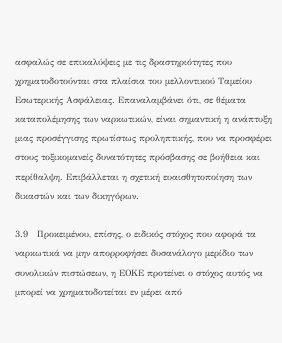ασφαλώς σε επικαλύψεις με τις δραστηριότητες που χρηματοδοτούνται στα πλαίσια του μελλοντικού Ταμείου Εσωτερικής Ασφάλειας. Επαναλαμβάνει ότι, σε θέματα καταπολέμησης των ναρκωτικών, είναι σημαντική η ανάπτυξη μιας προσέγγισης πρωτίστως προληπτικής, που να προσφέρει στους τοξικομανείς δυνατότητες πρόσβασης σε βοήθεια και περίθαλψη. Επιβάλλεται η σχετική ευαισθητοποίηση των δικαστών και των δικηγόρων.

3.9   Προκειμένου, επίσης, ο ειδικός στόχος που αφορά τα ναρκωτικά να μην απορροφήσει δυσανάλογο μερίδιο των συνολικών πιστώσεων, η ΕΟΚΕ προτείνει ο στόχος αυτός να μπορεί να χρηματοδοτείται εν μέρει από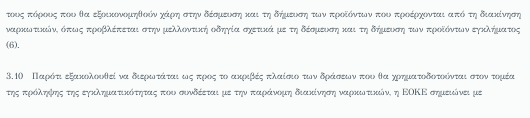τους πόρους που θα εξοικονομηθούν χάρη στην δέσμευση και τη δήμευση των προϊόντων που προέρχονται από τη διακίνηση ναρκωτικών, όπως προβλέπεται στην μελλοντική οδηγία σχετικά με τη δέσμευση και τη δήμευση των προϊόντων εγκλήματος (6).

3.10   Παρότι εξακολουθεί να διερωτάται ως προς το ακριβές πλαίσιο των δράσεων που θα χρηματοδοτούνται στον τομέα της πρόληψης της εγκληματικότητας που συνδέεται με την παράνομη διακίνηση ναρκωτικών, η ΕΟΚΕ σημειώνει με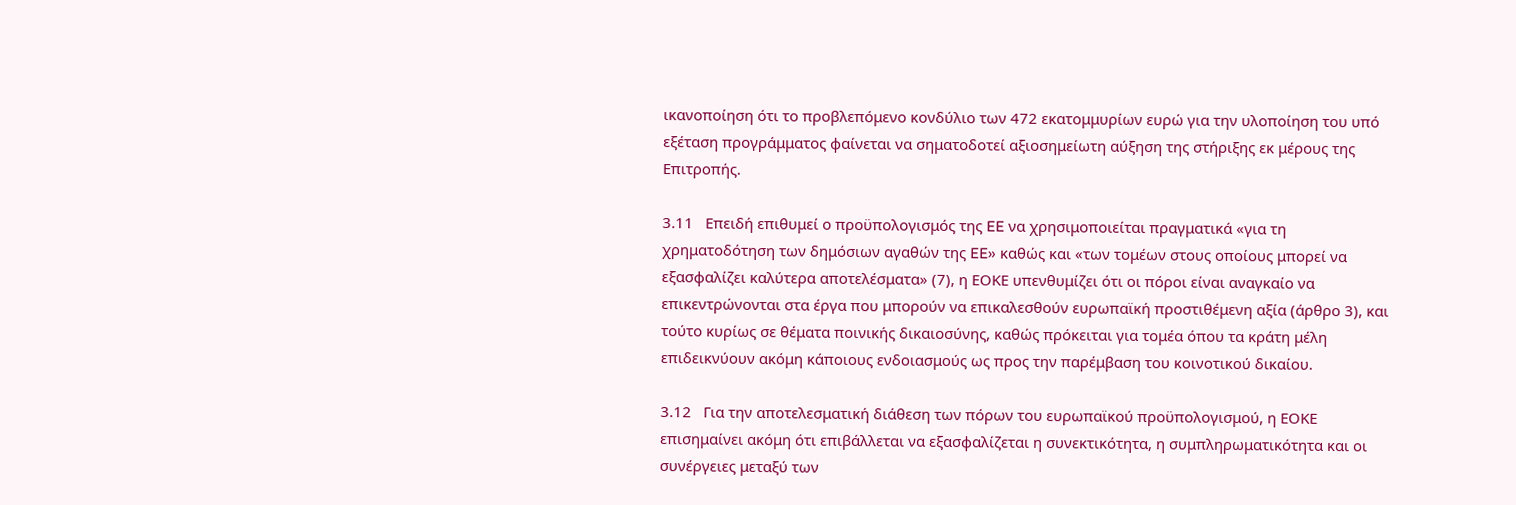ικανοποίηση ότι το προβλεπόμενο κονδύλιο των 472 εκατομμυρίων ευρώ για την υλοποίηση του υπό εξέταση προγράμματος φαίνεται να σηματοδοτεί αξιοσημείωτη αύξηση της στήριξης εκ μέρους της Επιτροπής.

3.11   Επειδή επιθυμεί ο προϋπολογισμός της EE να χρησιμοποιείται πραγματικά «για τη χρηματοδότηση των δημόσιων αγαθών της EE» καθώς και «των τομέων στους οποίους μπορεί να εξασφαλίζει καλύτερα αποτελέσματα» (7), η ΕΟΚΕ υπενθυμίζει ότι οι πόροι είναι αναγκαίο να επικεντρώνονται στα έργα που μπορούν να επικαλεσθούν ευρωπαϊκή προστιθέμενη αξία (άρθρο 3), και τούτο κυρίως σε θέματα ποινικής δικαιοσύνης, καθώς πρόκειται για τομέα όπου τα κράτη μέλη επιδεικνύουν ακόμη κάποιους ενδοιασμούς ως προς την παρέμβαση του κοινοτικού δικαίου.

3.12   Για την αποτελεσματική διάθεση των πόρων του ευρωπαϊκού προϋπολογισμού, η ΕΟΚΕ επισημαίνει ακόμη ότι επιβάλλεται να εξασφαλίζεται η συνεκτικότητα, η συμπληρωματικότητα και οι συνέργειες μεταξύ των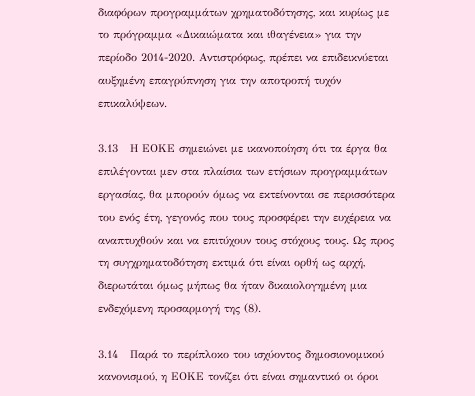διαφόρων προγραμμάτων χρηματοδότησης, και κυρίως με το πρόγραμμα «Δικαιώματα και ιθαγένεια» για την περίοδο 2014-2020. Αντιστρόφως, πρέπει να επιδεικνύεται αυξημένη επαγρύπνηση για την αποτροπή τυχόν επικαλύψεων.

3.13   Η ΕΟΚΕ σημειώνει με ικανοποίηση ότι τα έργα θα επιλέγονται μεν στα πλαίσια των ετήσιων προγραμμάτων εργασίας, θα μπορούν όμως να εκτείνονται σε περισσότερα του ενός έτη, γεγονός που τους προσφέρει την ευχέρεια να αναπτυχθούν και να επιτύχουν τους στόχους τους. Ως προς τη συγχρηματοδότηση εκτιμά ότι είναι ορθή ως αρχή, διερωτάται όμως μήπως θα ήταν δικαιολογημένη μια ενδεχόμενη προσαρμογή της (8).

3.14   Παρά το περίπλοκο του ισχύοντος δημοσιονομικού κανονισμού, η ΕΟΚΕ τονίζει ότι είναι σημαντικό οι όροι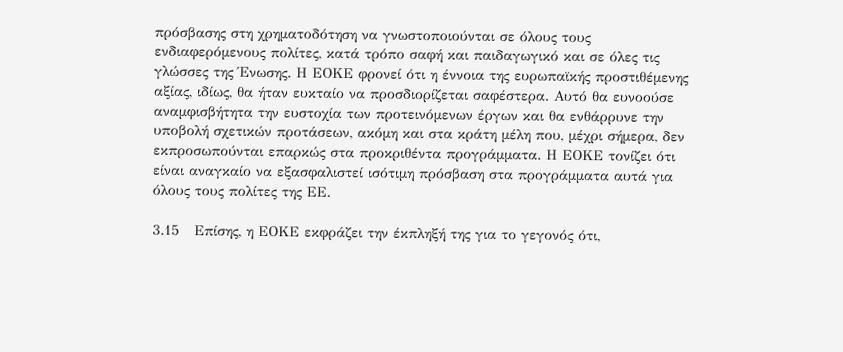πρόσβασης στη χρηματοδότηση να γνωστοποιούνται σε όλους τους ενδιαφερόμενους πολίτες, κατά τρόπο σαφή και παιδαγωγικό και σε όλες τις γλώσσες της Ένωσης. Η ΕΟΚΕ φρονεί ότι η έννοια της ευρωπαϊκής προστιθέμενης αξίας, ιδίως, θα ήταν ευκταίο να προσδιορίζεται σαφέστερα. Αυτό θα ευνοούσε αναμφισβήτητα την ευστοχία των προτεινόμενων έργων και θα ενθάρρυνε την υποβολή σχετικών προτάσεων, ακόμη και στα κράτη μέλη που, μέχρι σήμερα, δεν εκπροσωπούνται επαρκώς στα προκριθέντα προγράμματα. Η ΕΟΚΕ τονίζει ότι είναι αναγκαίο να εξασφαλιστεί ισότιμη πρόσβαση στα προγράμματα αυτά για όλους τους πολίτες της ΕΕ.

3.15   Επίσης, η ΕΟΚΕ εκφράζει την έκπληξή της για το γεγονός ότι,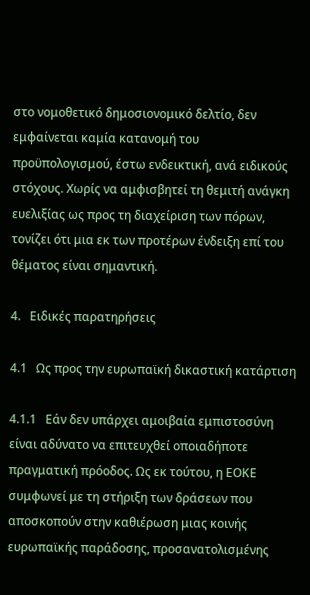στο νομοθετικό δημοσιονομικό δελτίο, δεν εμφαίνεται καμία κατανομή του προϋπολογισμού, έστω ενδεικτική, ανά ειδικούς στόχους. Χωρίς να αμφισβητεί τη θεμιτή ανάγκη ευελιξίας ως προς τη διαχείριση των πόρων, τονίζει ότι μια εκ των προτέρων ένδειξη επί του θέματος είναι σημαντική.

4.   Ειδικές παρατηρήσεις

4.1   Ως προς την ευρωπαϊκή δικαστική κατάρτιση

4.1.1   Εάν δεν υπάρχει αμοιβαία εμπιστοσύνη είναι αδύνατο να επιτευχθεί οποιαδήποτε πραγματική πρόοδος. Ως εκ τούτου, η ΕΟΚΕ συμφωνεί με τη στήριξη των δράσεων που αποσκοπούν στην καθιέρωση μιας κοινής ευρωπαϊκής παράδοσης, προσανατολισμένης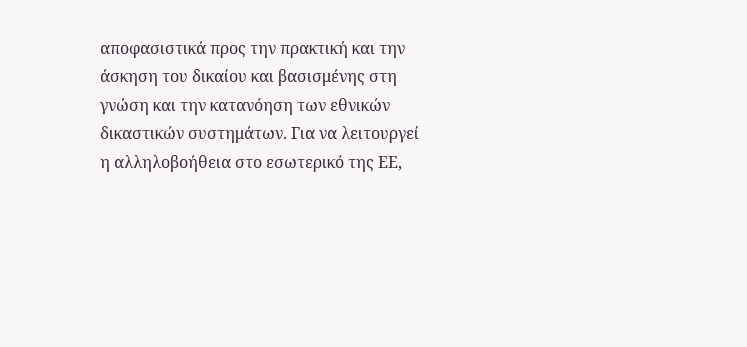αποφασιστικά προς την πρακτική και την άσκηση του δικαίου και βασισμένης στη γνώση και την κατανόηση των εθνικών δικαστικών συστημάτων. Για να λειτουργεί η αλληλοβοήθεια στο εσωτερικό της ΕΕ,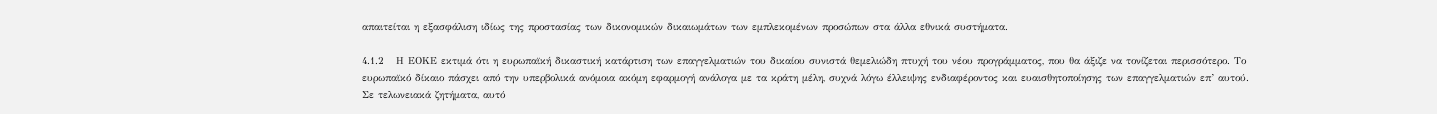απαιτείται η εξασφάλιση ιδίως της προστασίας των δικονομικών δικαιωμάτων των εμπλεκομένων προσώπων στα άλλα εθνικά συστήματα.

4.1.2   Η ΕΟΚΕ εκτιμά ότι η ευρωπαϊκή δικαστική κατάρτιση των επαγγελματιών του δικαίου συνιστά θεμελιώδη πτυχή του νέου προγράμματος, που θα άξιζε να τονίζεται περισσότερο. Το ευρωπαϊκό δίκαιο πάσχει από την υπερβολικά ανόμοια ακόμη εφαρμογή ανάλογα με τα κράτη μέλη, συχνά λόγω έλλειψης ενδιαφέροντος και ευαισθητοποίησης των επαγγελματιών επ’ αυτού. Σε τελωνειακά ζητήματα, αυτό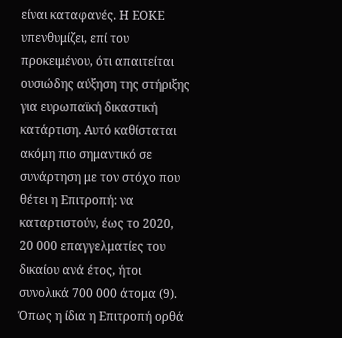είναι καταφανές. Η ΕΟΚΕ υπενθυμίζει, επί του προκειμένου, ότι απαιτείται ουσιώδης αύξηση της στήριξης για ευρωπαϊκή δικαστική κατάρτιση. Αυτό καθίσταται ακόμη πιο σημαντικό σε συνάρτηση με τον στόχο που θέτει η Επιτροπή: να καταρτιστούν, έως το 2020, 20 000 επαγγελματίες του δικαίου ανά έτος, ήτοι συνολικά 700 000 άτομα (9). Όπως η ίδια η Επιτροπή ορθά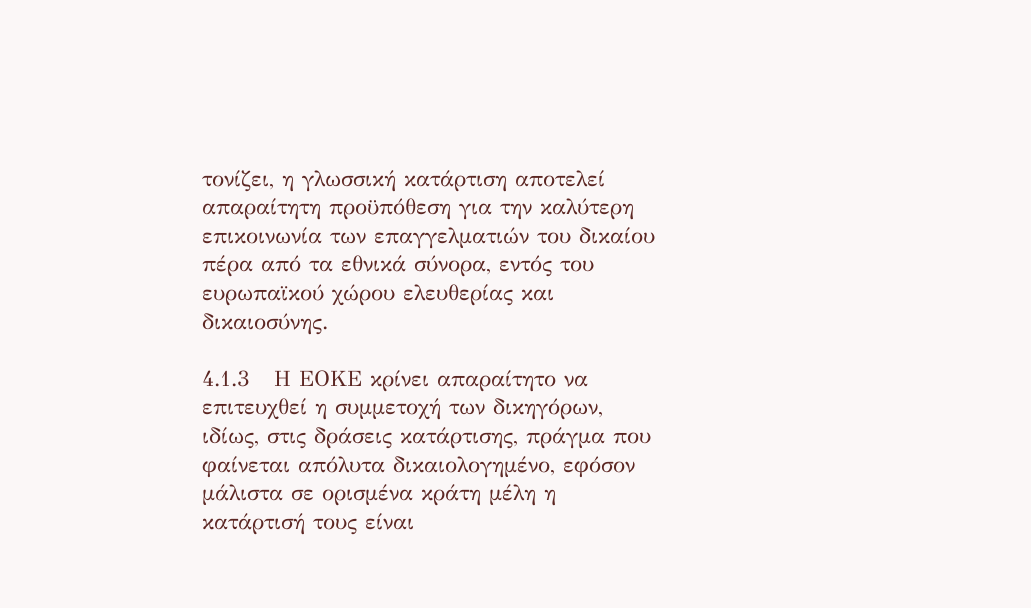τονίζει, η γλωσσική κατάρτιση αποτελεί απαραίτητη προϋπόθεση για την καλύτερη επικοινωνία των επαγγελματιών του δικαίου πέρα από τα εθνικά σύνορα, εντός του ευρωπαϊκού χώρου ελευθερίας και δικαιοσύνης.

4.1.3   Η ΕΟΚΕ κρίνει απαραίτητο να επιτευχθεί η συμμετοχή των δικηγόρων, ιδίως, στις δράσεις κατάρτισης, πράγμα που φαίνεται απόλυτα δικαιολογημένο, εφόσον μάλιστα σε ορισμένα κράτη μέλη η κατάρτισή τους είναι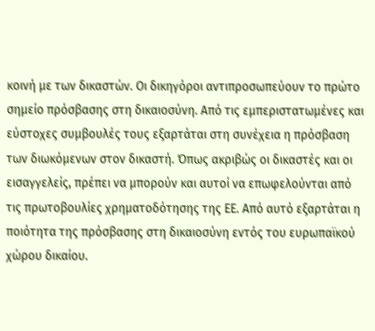κοινή με των δικαστών. Οι δικηγόροι αντιπροσωπεύουν το πρώτο σημείο πρόσβασης στη δικαιοσύνη. Από τις εμπεριστατωμένες και εύστοχες συμβουλές τους εξαρτάται στη συνέχεια η πρόσβαση των διωκόμενων στον δικαστή. Όπως ακριβώς οι δικαστές και οι εισαγγελείς, πρέπει να μπορούν και αυτοί να επωφελούνται από τις πρωτοβουλίες χρηματοδότησης της ΕΕ. Από αυτό εξαρτάται η ποιότητα της πρόσβασης στη δικαιοσύνη εντός του ευρωπαϊκού χώρου δικαίου.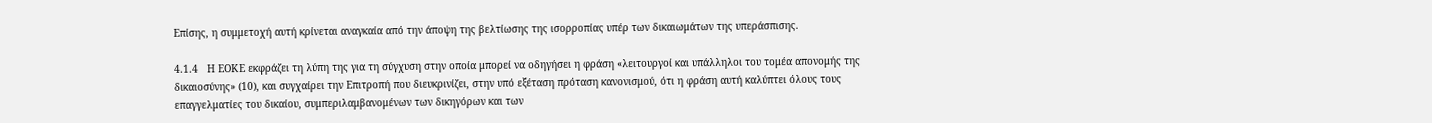Επίσης, η συμμετοχή αυτή κρίνεται αναγκαία από την άποψη της βελτίωσης της ισορροπίας υπέρ των δικαιωμάτων της υπεράσπισης.

4.1.4   Η ΕΟΚΕ εκφράζει τη λύπη της για τη σύγχυση στην οποία μπορεί να οδηγήσει η φράση «λειτουργοί και υπάλληλοι του τομέα απονομής της δικαιοσύνης» (10), και συγχαίρει την Επιτροπή που διευκρινίζει, στην υπό εξέταση πρόταση κανονισμού, ότι η φράση αυτή καλύπτει όλους τους επαγγελματίες του δικαίου, συμπεριλαμβανομένων των δικηγόρων και των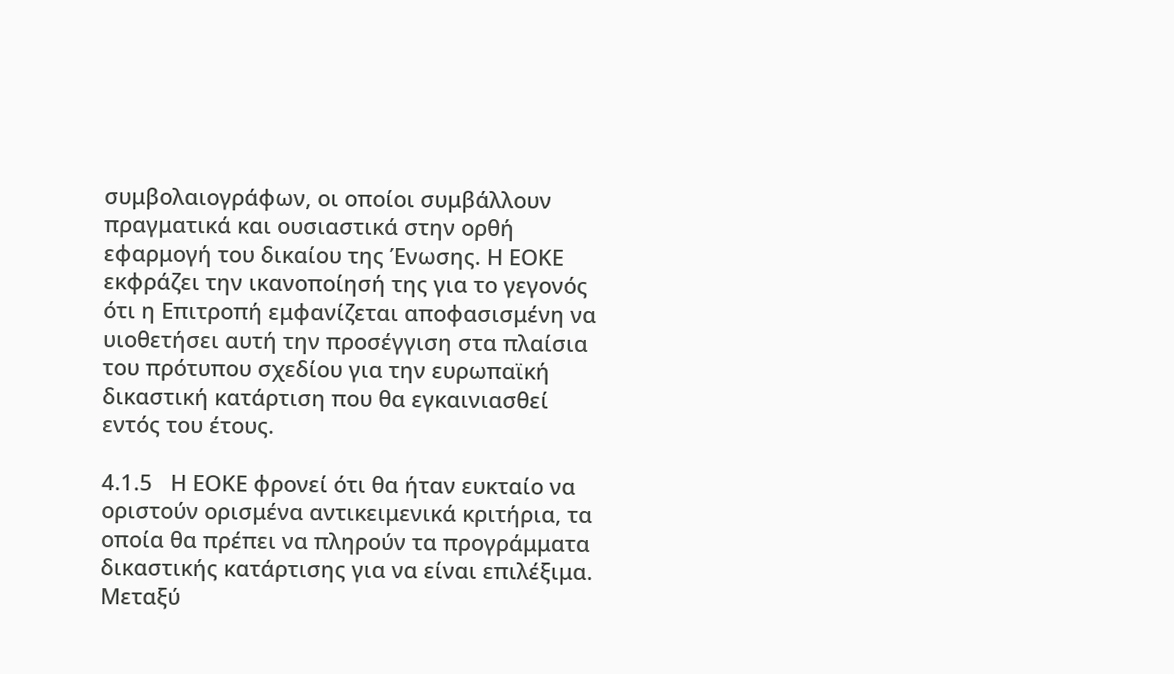συμβολαιογράφων, οι οποίοι συμβάλλουν πραγματικά και ουσιαστικά στην ορθή εφαρμογή του δικαίου της Ένωσης. Η ΕΟΚΕ εκφράζει την ικανοποίησή της για το γεγονός ότι η Επιτροπή εμφανίζεται αποφασισμένη να υιοθετήσει αυτή την προσέγγιση στα πλαίσια του πρότυπου σχεδίου για την ευρωπαϊκή δικαστική κατάρτιση που θα εγκαινιασθεί εντός του έτους.

4.1.5   Η ΕΟΚΕ φρονεί ότι θα ήταν ευκταίο να οριστούν ορισμένα αντικειμενικά κριτήρια, τα οποία θα πρέπει να πληρούν τα προγράμματα δικαστικής κατάρτισης για να είναι επιλέξιμα. Μεταξύ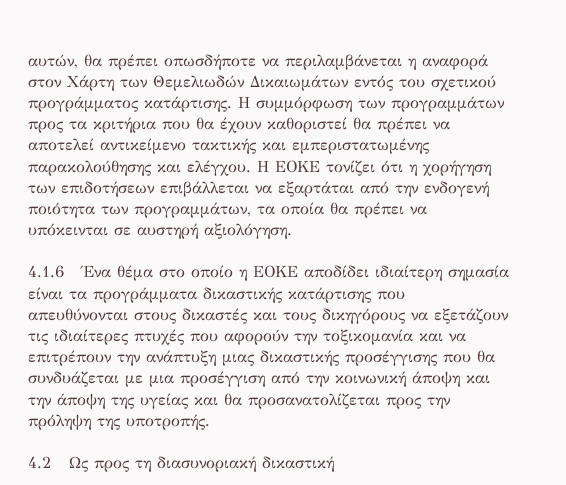αυτών, θα πρέπει οπωσδήποτε να περιλαμβάνεται η αναφορά στον Χάρτη των Θεμελιωδών Δικαιωμάτων εντός του σχετικού προγράμματος κατάρτισης. Η συμμόρφωση των προγραμμάτων προς τα κριτήρια που θα έχουν καθοριστεί θα πρέπει να αποτελεί αντικείμενο τακτικής και εμπεριστατωμένης παρακολούθησης και ελέγχου. Η ΕΟΚΕ τονίζει ότι η χορήγηση των επιδοτήσεων επιβάλλεται να εξαρτάται από την ενδογενή ποιότητα των προγραμμάτων, τα οποία θα πρέπει να υπόκεινται σε αυστηρή αξιολόγηση.

4.1.6   Ένα θέμα στο οποίο η ΕΟΚΕ αποδίδει ιδιαίτερη σημασία είναι τα προγράμματα δικαστικής κατάρτισης που απευθύνονται στους δικαστές και τους δικηγόρους να εξετάζουν τις ιδιαίτερες πτυχές που αφορούν την τοξικομανία και να επιτρέπουν την ανάπτυξη μιας δικαστικής προσέγγισης που θα συνδυάζεται με μια προσέγγιση από την κοινωνική άποψη και την άποψη της υγείας και θα προσανατολίζεται προς την πρόληψη της υποτροπής.

4.2   Ως προς τη διασυνοριακή δικαστική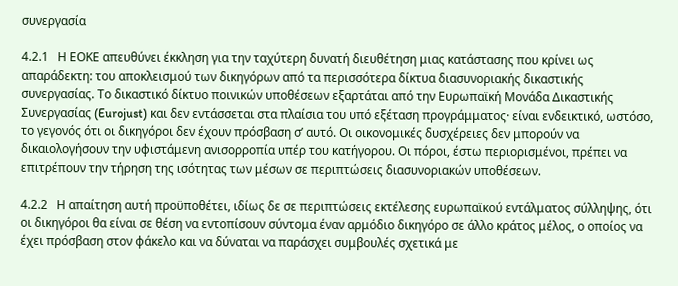συνεργασία

4.2.1   Η ΕΟΚΕ απευθύνει έκκληση για την ταχύτερη δυνατή διευθέτηση μιας κατάστασης που κρίνει ως απαράδεκτη: του αποκλεισμού των δικηγόρων από τα περισσότερα δίκτυα διασυνοριακής δικαστικής συνεργασίας. Το δικαστικό δίκτυο ποινικών υποθέσεων εξαρτάται από την Ευρωπαϊκή Μονάδα Δικαστικής Συνεργασίας (Eurojust) και δεν εντάσσεται στα πλαίσια του υπό εξέταση προγράμματος· είναι ενδεικτικό, ωστόσο, το γεγονός ότι οι δικηγόροι δεν έχουν πρόσβαση σ’ αυτό. Οι οικονομικές δυσχέρειες δεν μπορούν να δικαιολογήσουν την υφιστάμενη ανισορροπία υπέρ του κατήγορου. Οι πόροι, έστω περιορισμένοι, πρέπει να επιτρέπουν την τήρηση της ισότητας των μέσων σε περιπτώσεις διασυνοριακών υποθέσεων.

4.2.2   Η απαίτηση αυτή προϋποθέτει, ιδίως δε σε περιπτώσεις εκτέλεσης ευρωπαϊκού εντάλματος σύλληψης, ότι οι δικηγόροι θα είναι σε θέση να εντοπίσουν σύντομα έναν αρμόδιο δικηγόρο σε άλλο κράτος μέλος, ο οποίος να έχει πρόσβαση στον φάκελο και να δύναται να παράσχει συμβουλές σχετικά με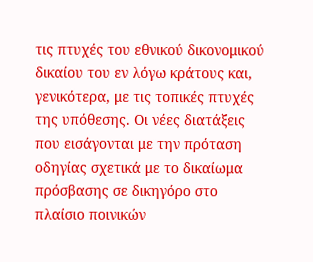τις πτυχές του εθνικού δικονομικού δικαίου του εν λόγω κράτους και, γενικότερα, με τις τοπικές πτυχές της υπόθεσης. Οι νέες διατάξεις που εισάγονται με την πρόταση οδηγίας σχετικά με το δικαίωμα πρόσβασης σε δικηγόρο στο πλαίσιο ποινικών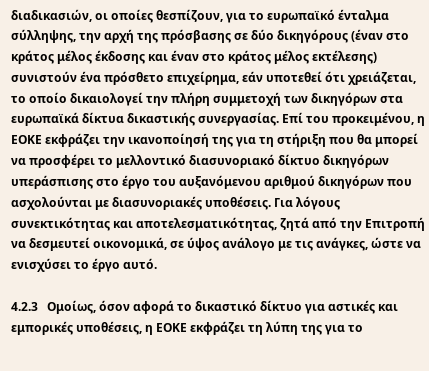διαδικασιών, οι οποίες θεσπίζουν, για το ευρωπαϊκό ένταλμα σύλληψης, την αρχή της πρόσβασης σε δύο δικηγόρους (έναν στο κράτος μέλος έκδοσης και έναν στο κράτος μέλος εκτέλεσης) συνιστούν ένα πρόσθετο επιχείρημα, εάν υποτεθεί ότι χρειάζεται, το οποίο δικαιολογεί την πλήρη συμμετοχή των δικηγόρων στα ευρωπαϊκά δίκτυα δικαστικής συνεργασίας. Επί του προκειμένου, η ΕΟΚΕ εκφράζει την ικανοποίησή της για τη στήριξη που θα μπορεί να προσφέρει το μελλοντικό διασυνοριακό δίκτυο δικηγόρων υπεράσπισης στο έργο του αυξανόμενου αριθμού δικηγόρων που ασχολούνται με διασυνοριακές υποθέσεις. Για λόγους συνεκτικότητας και αποτελεσματικότητας, ζητά από την Επιτροπή να δεσμευτεί οικονομικά, σε ύψος ανάλογο με τις ανάγκες, ώστε να ενισχύσει το έργο αυτό.

4.2.3   Ομοίως, όσον αφορά το δικαστικό δίκτυο για αστικές και εμπορικές υποθέσεις, η ΕΟΚΕ εκφράζει τη λύπη της για το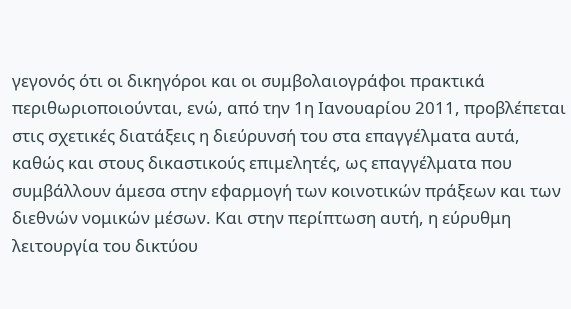γεγονός ότι οι δικηγόροι και οι συμβολαιογράφοι πρακτικά περιθωριοποιούνται, ενώ, από την 1η Ιανουαρίου 2011, προβλέπεται στις σχετικές διατάξεις η διεύρυνσή του στα επαγγέλματα αυτά, καθώς και στους δικαστικούς επιμελητές, ως επαγγέλματα που συμβάλλουν άμεσα στην εφαρμογή των κοινοτικών πράξεων και των διεθνών νομικών μέσων. Και στην περίπτωση αυτή, η εύρυθμη λειτουργία του δικτύου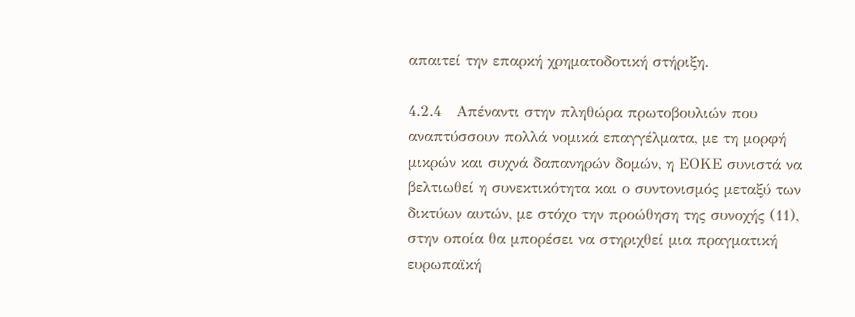απαιτεί την επαρκή χρηματοδοτική στήριξη.

4.2.4   Απέναντι στην πληθώρα πρωτοβουλιών που αναπτύσσουν πολλά νομικά επαγγέλματα, με τη μορφή μικρών και συχνά δαπανηρών δομών, η ΕΟΚΕ συνιστά να βελτιωθεί η συνεκτικότητα και ο συντονισμός μεταξύ των δικτύων αυτών, με στόχο την προώθηση της συνοχής (11), στην οποία θα μπορέσει να στηριχθεί μια πραγματική ευρωπαϊκή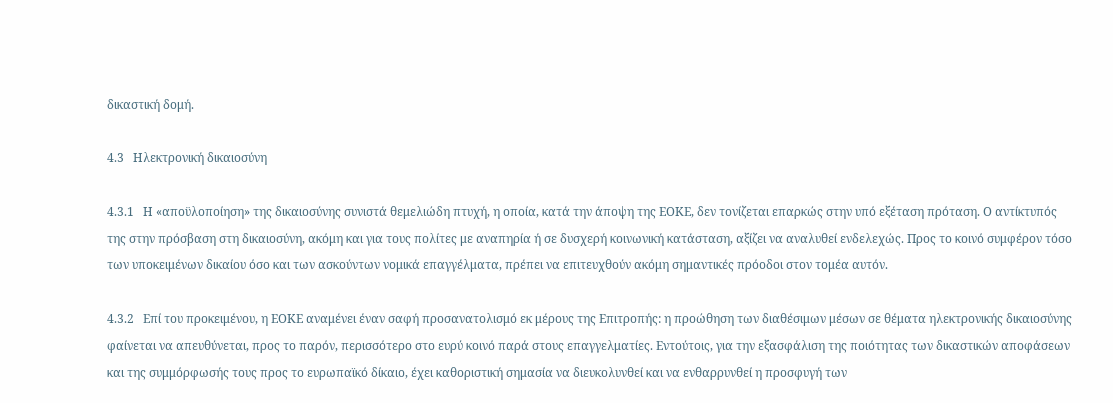δικαστική δομή.

4.3   Ηλεκτρονική δικαιοσύνη

4.3.1   Η «αποϋλοποίηση» της δικαιοσύνης συνιστά θεμελιώδη πτυχή, η οποία, κατά την άποψη της ΕΟΚΕ, δεν τονίζεται επαρκώς στην υπό εξέταση πρόταση. Ο αντίκτυπός της στην πρόσβαση στη δικαιοσύνη, ακόμη και για τους πολίτες με αναπηρία ή σε δυσχερή κοινωνική κατάσταση, αξίζει να αναλυθεί ενδελεχώς. Προς το κοινό συμφέρον τόσο των υποκειμένων δικαίου όσο και των ασκούντων νομικά επαγγέλματα, πρέπει να επιτευχθούν ακόμη σημαντικές πρόοδοι στον τομέα αυτόν.

4.3.2   Επί του προκειμένου, η ΕΟΚΕ αναμένει έναν σαφή προσανατολισμό εκ μέρους της Επιτροπής: η προώθηση των διαθέσιμων μέσων σε θέματα ηλεκτρονικής δικαιοσύνης φαίνεται να απευθύνεται, προς το παρόν, περισσότερο στο ευρύ κοινό παρά στους επαγγελματίες. Εντούτοις, για την εξασφάλιση της ποιότητας των δικαστικών αποφάσεων και της συμμόρφωσής τους προς το ευρωπαϊκό δίκαιο, έχει καθοριστική σημασία να διευκολυνθεί και να ενθαρρυνθεί η προσφυγή των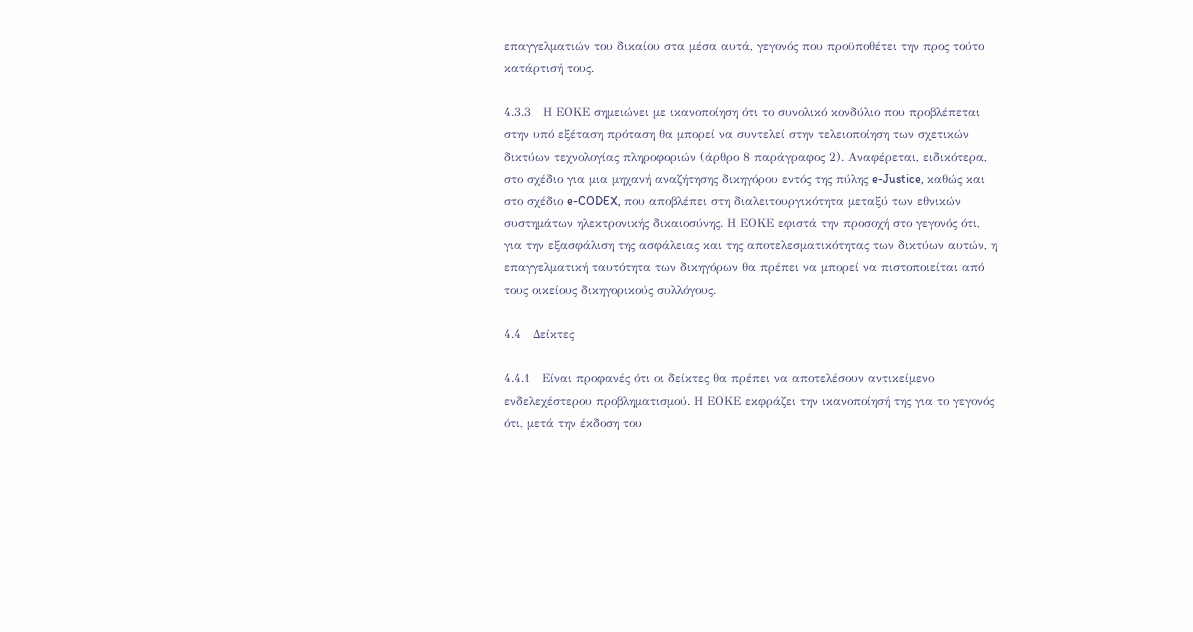επαγγελματιών του δικαίου στα μέσα αυτά, γεγονός που προϋποθέτει την προς τούτο κατάρτισή τους.

4.3.3   Η ΕΟΚΕ σημειώνει με ικανοποίηση ότι το συνολικό κονδύλιο που προβλέπεται στην υπό εξέταση πρόταση θα μπορεί να συντελεί στην τελειοποίηση των σχετικών δικτύων τεχνολογίας πληροφοριών (άρθρο 8 παράγραφος 2). Αναφέρεται, ειδικότερα, στο σχέδιο για μια μηχανή αναζήτησης δικηγόρου εντός της πύλης e-Justice, καθώς και στο σχέδιο e-CODEX, που αποβλέπει στη διαλειτουργικότητα μεταξύ των εθνικών συστημάτων ηλεκτρονικής δικαιοσύνης. Η ΕΟΚΕ εφιστά την προσοχή στο γεγονός ότι, για την εξασφάλιση της ασφάλειας και της αποτελεσματικότητας των δικτύων αυτών, η επαγγελματική ταυτότητα των δικηγόρων θα πρέπει να μπορεί να πιστοποιείται από τους οικείους δικηγορικούς συλλόγους.

4.4   Δείκτες

4.4.1   Είναι προφανές ότι οι δείκτες θα πρέπει να αποτελέσουν αντικείμενο ενδελεχέστερου προβληματισμού. Η ΕΟΚΕ εκφράζει την ικανοποίησή της για το γεγονός ότι, μετά την έκδοση του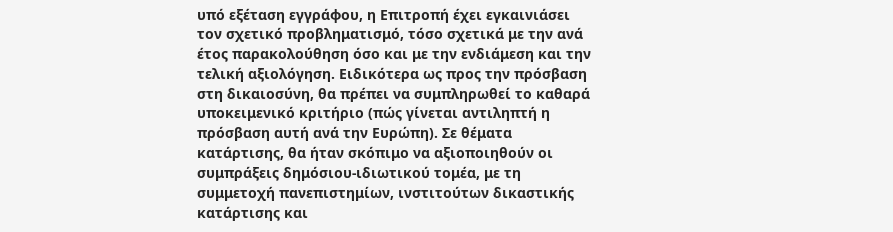υπό εξέταση εγγράφου, η Επιτροπή έχει εγκαινιάσει τον σχετικό προβληματισμό, τόσο σχετικά με την ανά έτος παρακολούθηση όσο και με την ενδιάμεση και την τελική αξιολόγηση. Ειδικότερα ως προς την πρόσβαση στη δικαιοσύνη, θα πρέπει να συμπληρωθεί το καθαρά υποκειμενικό κριτήριο (πώς γίνεται αντιληπτή η πρόσβαση αυτή ανά την Ευρώπη). Σε θέματα κατάρτισης, θα ήταν σκόπιμο να αξιοποιηθούν οι συμπράξεις δημόσιου-ιδιωτικού τομέα, με τη συμμετοχή πανεπιστημίων, ινστιτούτων δικαστικής κατάρτισης και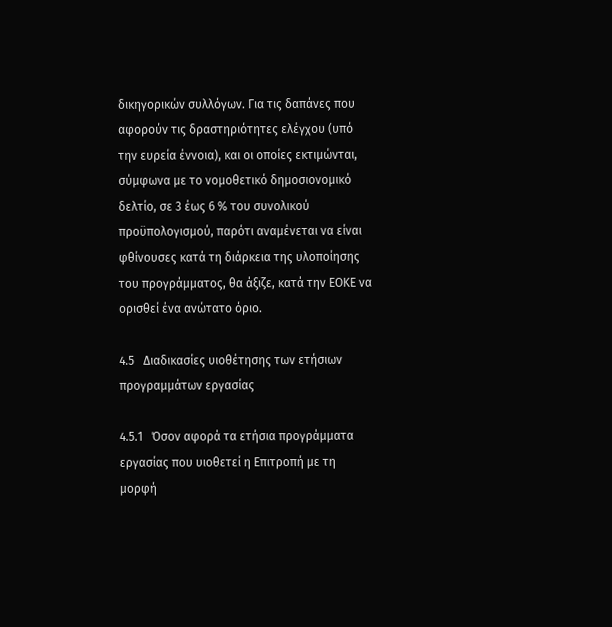δικηγορικών συλλόγων. Για τις δαπάνες που αφορούν τις δραστηριότητες ελέγχου (υπό την ευρεία έννοια), και οι οποίες εκτιμώνται, σύμφωνα με το νομοθετικό δημοσιονομικό δελτίο, σε 3 έως 6 % του συνολικού προϋπολογισμού, παρότι αναμένεται να είναι φθίνουσες κατά τη διάρκεια της υλοποίησης του προγράμματος, θα άξιζε, κατά την ΕΟΚΕ να ορισθεί ένα ανώτατο όριο.

4.5   Διαδικασίες υιοθέτησης των ετήσιων προγραμμάτων εργασίας

4.5.1   Όσον αφορά τα ετήσια προγράμματα εργασίας που υιοθετεί η Επιτροπή με τη μορφή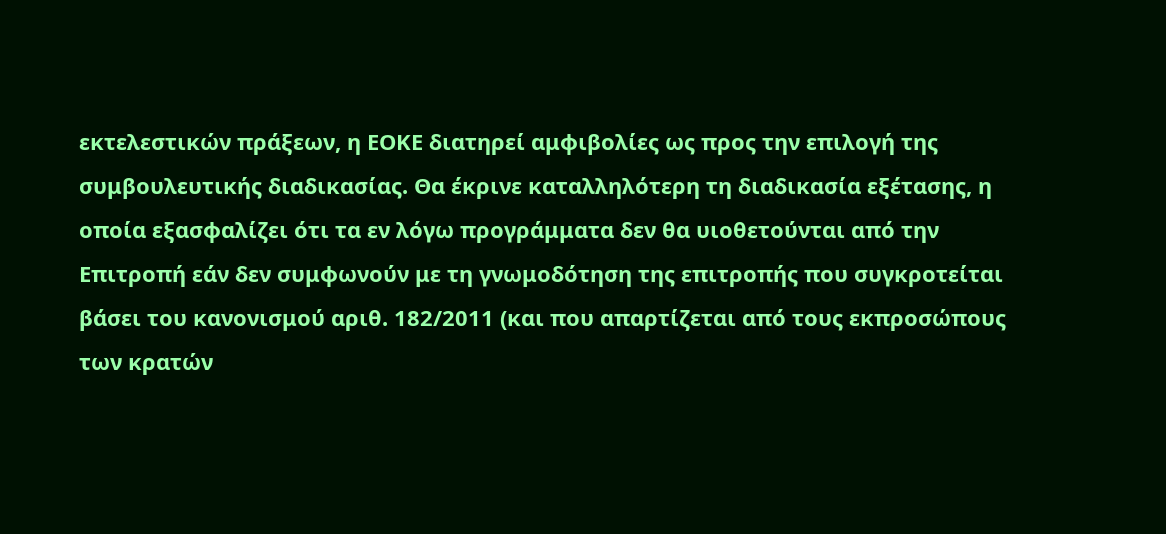εκτελεστικών πράξεων, η ΕΟΚΕ διατηρεί αμφιβολίες ως προς την επιλογή της συμβουλευτικής διαδικασίας. Θα έκρινε καταλληλότερη τη διαδικασία εξέτασης, η οποία εξασφαλίζει ότι τα εν λόγω προγράμματα δεν θα υιοθετούνται από την Επιτροπή εάν δεν συμφωνούν με τη γνωμοδότηση της επιτροπής που συγκροτείται βάσει του κανονισμού αριθ. 182/2011 (και που απαρτίζεται από τους εκπροσώπους των κρατών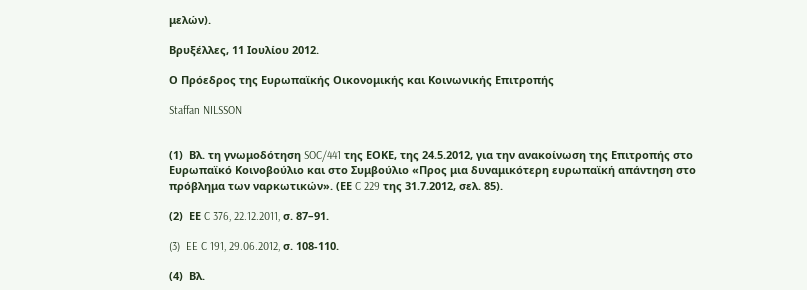μελών).

Βρυξέλλες, 11 Ιουλίου 2012.

Ο Πρόεδρος της Ευρωπαϊκής Οικονομικής και Κοινωνικής Επιτροπής

Staffan NILSSON


(1)  Βλ. τη γνωμοδότηση SOC/441 της ΕΟΚΕ, της 24.5.2012, για την ανακοίνωση της Επιτροπής στο Ευρωπαϊκό Κοινοβούλιο και στο Συμβούλιο «Προς μια δυναμικότερη ευρωπαϊκή απάντηση στο πρόβλημα των ναρκωτικών». (ΕΕ C 229 της 31.7.2012, σελ. 85).

(2)  ΕΕ C 376, 22.12.2011, σ. 87–91.

(3)  EE C 191, 29.06.2012, σ. 108-110.

(4)  Βλ.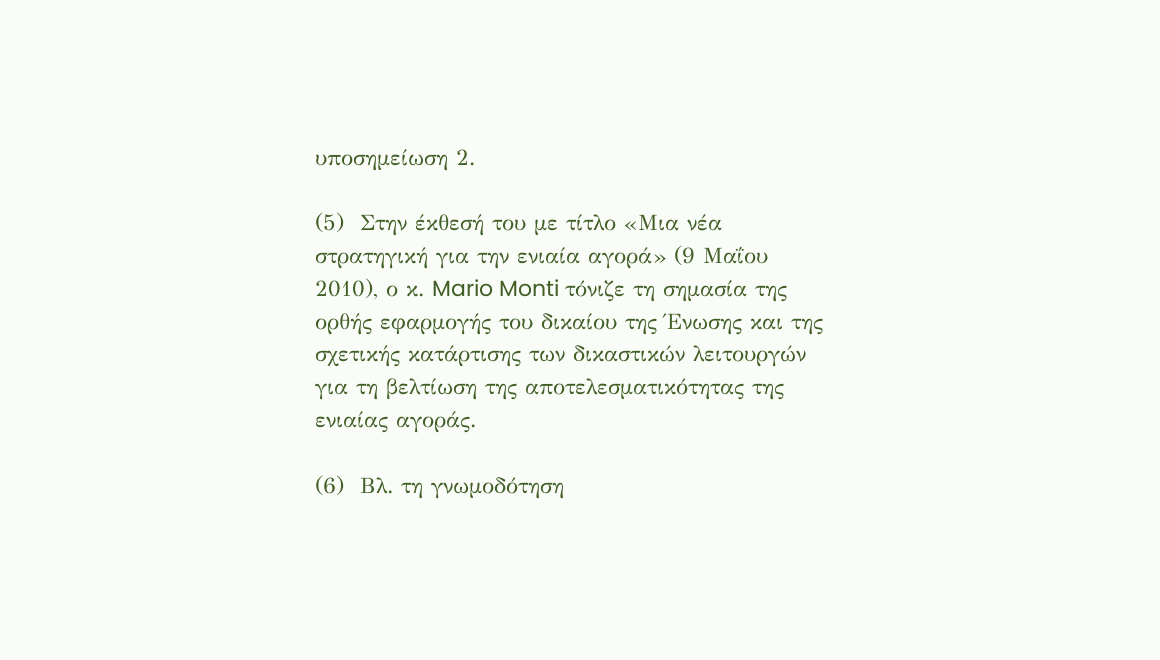υποσημείωση 2.

(5)  Στην έκθεσή του με τίτλο «Μια νέα στρατηγική για την ενιαία αγορά» (9 Μαΐου 2010), ο κ. Mario Monti τόνιζε τη σημασία της ορθής εφαρμογής του δικαίου της Ένωσης και της σχετικής κατάρτισης των δικαστικών λειτουργών για τη βελτίωση της αποτελεσματικότητας της ενιαίας αγοράς.

(6)  Βλ. τη γνωμοδότηση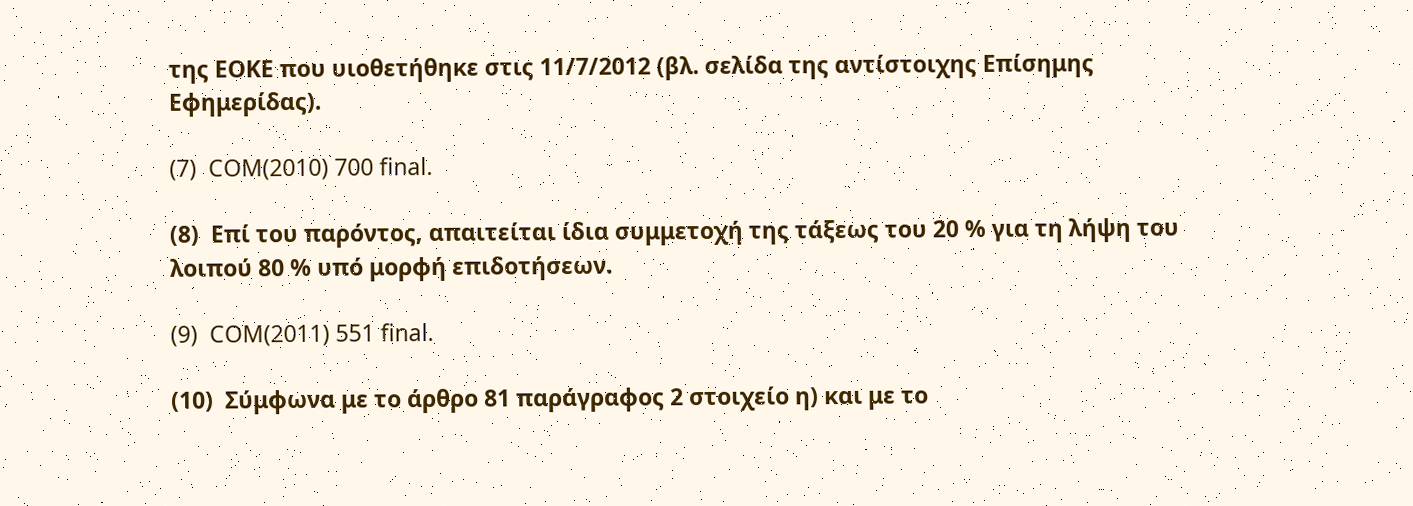της ΕΟΚΕ που υιοθετήθηκε στις 11/7/2012 (βλ. σελίδα της αντίστοιχης Επίσημης Εφημερίδας).

(7)  COM(2010) 700 final.

(8)  Επί του παρόντος, απαιτείται ίδια συμμετοχή της τάξεως του 20 % για τη λήψη του λοιπού 80 % υπό μορφή επιδοτήσεων.

(9)  COM(2011) 551 final.

(10)  Σύμφωνα με το άρθρο 81 παράγραφος 2 στοιχείο η) και με το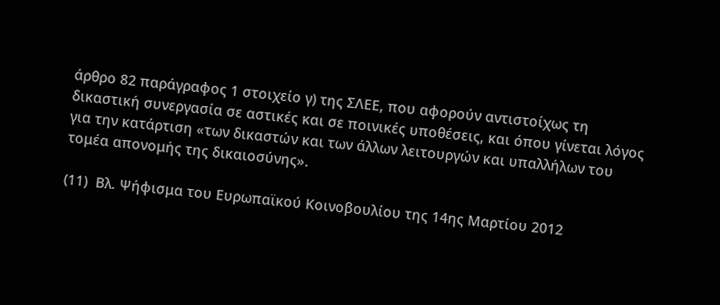άρθρο 82 παράγραφος 1 στοιχείο γ) της ΣΛΕΕ, που αφορούν αντιστοίχως τη δικαστική συνεργασία σε αστικές και σε ποινικές υποθέσεις, και όπου γίνεται λόγος για την κατάρτιση «των δικαστών και των άλλων λειτουργών και υπαλλήλων του τομέα απονομής της δικαιοσύνης».

(11)  Βλ. Ψήφισμα του Ευρωπαϊκού Κοινοβουλίου της 14ης Μαρτίου 2012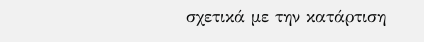σχετικά με την κατάρτιση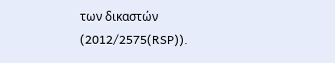των δικαστών (2012/2575(RSP)).